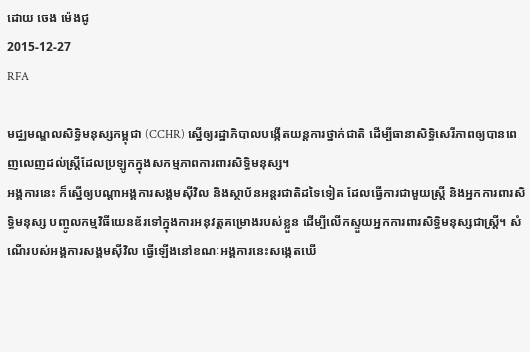ដោយ ចេង ម៉េងជូ
2015-12-27
RFA

មជ្ឈមណ្ឌលសិទ្ធិមនុស្សកម្ពុជា (CCHR) ស្នើឲ្យរដ្ឋាភិបាលបង្កើតយន្តការថ្នាក់ជាតិ ដើម្បីធានាសិទ្ធិសេរីភាពឲ្យបានពេញលេញដល់ស្ត្រីដែលប្រឡូកក្នុងសកម្មភាពការពារសិទ្ធិមនុស្ស។
អង្គការនេះ ក៏ស្នើឲ្យបណ្ដាអង្គការសង្គមស៊ីវិល និងស្ថាប័នអន្តរជាតិដទៃទៀត ដែលធ្វើការជាមួយស្ត្រី និងអ្នកការពារសិទ្ធិមនុស្ស បញ្ចូលកម្មវិធីយេនឌ័រទៅក្នុងការអនុវត្តគម្រោងរបស់ខ្លួន ដើម្បីលើកស្ទួយអ្នកការពារសិទ្ធិមនុស្សជាស្ត្រី។ សំណើរបស់អង្គការសង្គមស៊ីវិល ធ្វើឡើងនៅខណៈអង្គការនេះសង្កេតឃើ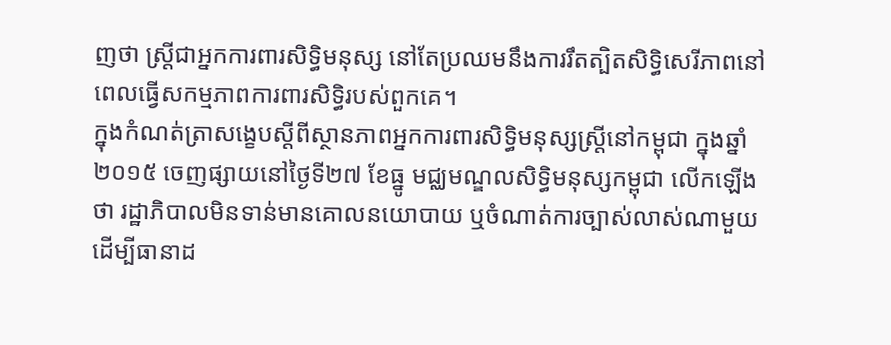ញថា ស្ត្រីជាអ្នកការពារសិទ្ធិមនុស្ស នៅតែប្រឈមនឹងការរឹតត្បិតសិទ្ធិសេរីភាពនៅពេលធ្វើសកម្មភាពការពារសិទ្ធិរបស់ពួកគេ។
ក្នុងកំណត់ត្រាសង្ខេបស្ដីពីស្ថានភាពអ្នកការពារសិទ្ធិមនុស្សស្ត្រីនៅកម្ពុជា ក្នុងឆ្នាំ២០១៥ ចេញផ្សាយនៅថ្ងៃទី២៧ ខែធ្នូ មជ្ឈមណ្ឌលសិទ្ធិមនុស្សកម្ពុជា លើកឡើងថា រដ្ឋាភិបាលមិនទាន់មានគោលនយោបាយ ឬចំណាត់ការច្បាស់លាស់ណាមួយ ដើម្បីធានាដ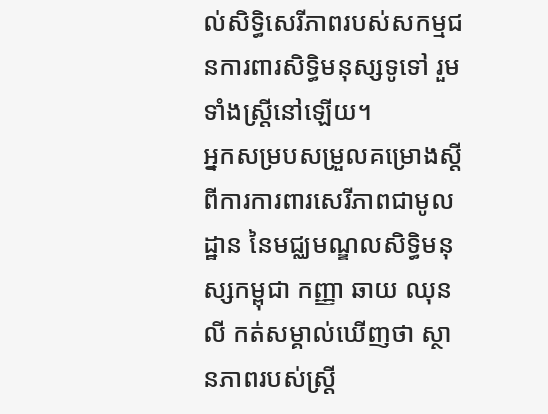ល់សិទ្ធិសេរីភាពរបស់សកម្មជនការពារសិទ្ធិមនុស្សទូទៅ រួមទាំងស្ត្រីនៅឡើយ។
អ្នកសម្របសម្រួលគម្រោងស្ដីពីការការពារសេរីភាពជាមូលដ្ឋាន នៃមជ្ឈមណ្ឌលសិទ្ធិមនុស្សកម្ពុជា កញ្ញា ឆាយ ឈុនលី កត់សម្គាល់ឃើញថា ស្ថានភាពរបស់ស្ត្រី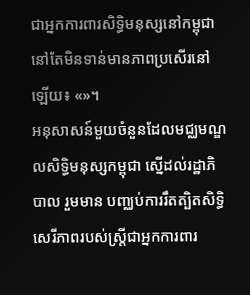ជាអ្នកការពារសិទ្ធិមនុស្សនៅកម្ពុជា នៅតែមិនទាន់មានភាពប្រសើរនៅឡើយ៖ «»។
អនុសាសន៍មួយចំនួនដែលមជ្ឈមណ្ឌលសិទ្ធិមនុស្សកម្ពុជា ស្នើដល់រដ្ឋាភិបាល រួមមាន បញ្ឈប់ការរឹតត្បិតសិទ្ធិសេរីភាពរបស់ស្ត្រីជាអ្នកការពារ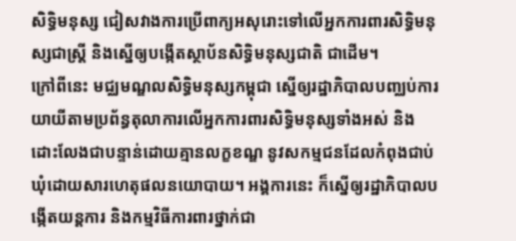សិទ្ធិមនុស្ស ជៀសវាងការប្រើពាក្យអសុរោះទៅលើអ្នកការពារសិទ្ធិមនុស្សជាស្ត្រី និងស្នើឲ្យបង្កើតស្ថាប័នសិទ្ធិមនុស្សជាតិ ជាដើម។
ក្រៅពីនេះ មជ្ឈមណ្ឌលសិទ្ធិមនុស្សកម្ពុជា ស្នើឲ្យរដ្ឋាភិបាលបញ្ឈប់ការយាយីតាមប្រព័ន្ធតុលាការលើអ្នកការពារសិទ្ធិមនុស្សទាំងអស់ និងដោះលែងជាបន្ទាន់ដោយគ្មានលក្ខខណ្ឌ នូវសកម្មជនដែលកំពុងជាប់ឃុំដោយសារហេតុផលនយោបាយ។ អង្គការនេះ ក៏ស្នើឲ្យរដ្ឋាភិបាលបង្កើតយន្តការ និងកម្មវិធីការពារថ្នាក់ជា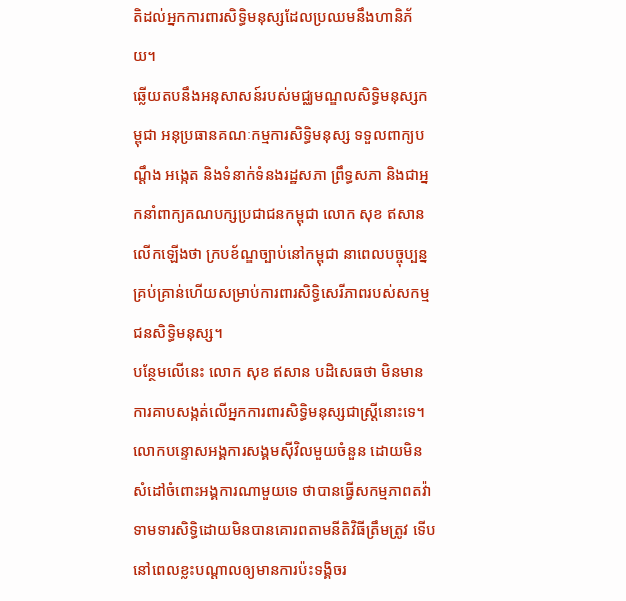តិដល់អ្នកការពារសិទ្ធិមនុស្សដែលប្រឈមនឹងហានិភ័យ។
ឆ្លើយតបនឹងអនុសាសន៍របស់មជ្ឈមណ្ឌលសិទ្ធិមនុស្សកម្ពុជា អនុប្រធានគណៈកម្មការសិទ្ធិមនុស្ស ទទួលពាក្យបណ្ដឹង អង្កេត និងទំនាក់ទំនងរដ្ឋសភា ព្រឹទ្ធសភា និងជាអ្នកនាំពាក្យគណបក្សប្រជាជនកម្ពុជា លោក សុខ ឥសាន លើកឡើងថា ក្របខ័ណ្ឌច្បាប់នៅកម្ពុជា នាពេលបច្ចុប្បន្ន គ្រប់គ្រាន់ហើយសម្រាប់ការពារសិទ្ធិសេរីភាពរបស់សកម្មជនសិទ្ធិមនុស្ស។
បន្ថែមលើនេះ លោក សុខ ឥសាន បដិសេធថា មិនមានការគាបសង្កត់លើអ្នកការពារសិទ្ធិមនុស្សជាស្ត្រីនោះទេ។ លោកបន្ទោសអង្គការសង្គមស៊ីវិលមួយចំនួន ដោយមិនសំដៅចំពោះអង្គការណាមួយទេ ថាបានធ្វើសកម្មភាពតវ៉ាទាមទារសិទ្ធិដោយមិនបានគោរពតាមនីតិវិធីត្រឹមត្រូវ ទើបនៅពេលខ្លះបណ្ដាលឲ្យមានការប៉ះទង្គិចរ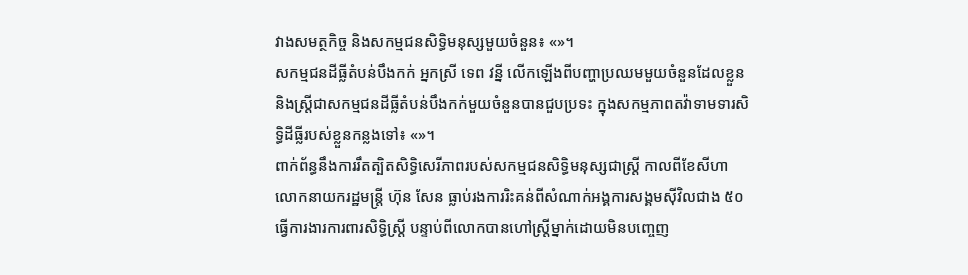វាងសមត្ថកិច្ច និងសកម្មជនសិទ្ធិមនុស្សមួយចំនួន៖ «»។
សកម្មជនដីធ្លីតំបន់បឹងកក់ អ្នកស្រី ទេព វន្នី លើកឡើងពីបញ្ហាប្រឈមមួយចំនួនដែលខ្លួន និងស្ត្រីជាសកម្មជនដីធ្លីតំបន់បឹងកក់មួយចំនួនបានជួបប្រទះ ក្នុងសកម្មភាពតវ៉ាទាមទារសិទ្ធិដីធ្លីរបស់ខ្លួនកន្លងទៅ៖ «»។
ពាក់ព័ន្ធនឹងការរឹតត្បិតសិទ្ធិសេរីភាពរបស់សកម្មជនសិទ្ធិមនុស្សជាស្ត្រី កាលពីខែសីហា លោកនាយករដ្ឋមន្ត្រី ហ៊ុន សែន ធ្លាប់រងការរិះគន់ពីសំណាក់អង្គការសង្គមស៊ីវិលជាង ៥០ ធ្វើការងារការពារសិទ្ធិស្ត្រី បន្ទាប់ពីលោកបានហៅស្ត្រីម្នាក់ដោយមិនបញ្ចេញ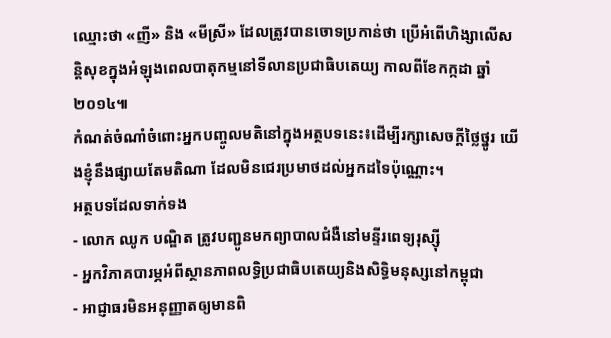ឈ្មោះថា «ញី» និង «មីស្រី» ដែលត្រូវបានចោទប្រកាន់ថា ប្រើអំពើហិង្សាលើសន្តិសុខក្នុងអំឡុងពេលបាតុកម្មនៅទីលានប្រជាធិបតេយ្យ កាលពីខែកក្កដា ឆ្នាំ២០១៤៕
កំណត់ចំណាំចំពោះអ្នកបញ្ចូលមតិនៅក្នុងអត្ថបទនេះ៖ដើម្បីរក្សាសេចក្ដីថ្លៃថ្នូរ យើងខ្ញុំនឹងផ្សាយតែមតិណា ដែលមិនជេរប្រមាថដល់អ្នកដទៃប៉ុណ្ណោះ។
អត្ថបទដែលទាក់ទង
- លោក ឈូក បណ្ឌិត ត្រូវបញ្ជូនមកព្យាបាលជំងឺនៅមន្ទីរពេទ្យរុស្ស៊ី
- អ្នកវិភាគបារម្ភអំពីស្ថានភាពលទ្ធិប្រជាធិបតេយ្យនិងសិទ្ធិមនុស្សនៅកម្ពុជា
- អាជ្ញាធរមិនអនុញ្ញាតឲ្យមានពិ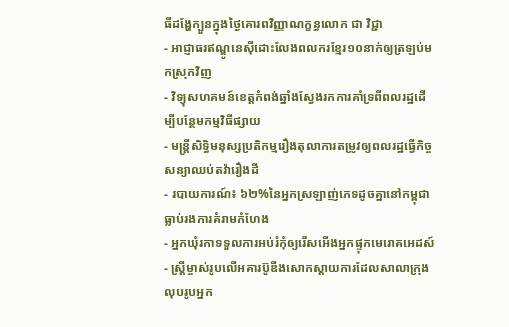ធីដង្ហែក្បួនក្នុងថ្ងៃគោរពវិញ្ញាណក្ខន្ធលោក ជា វិជ្ជា
- អាជ្ញាធរឥណ្ឌូនេស៊ីដោះលែងពលករខ្មែរ១០នាក់ឲ្យត្រឡប់មកស្រុកវិញ
- វិទ្យុសហគមន៍ខេត្តកំពង់ឆ្នាំងស្វែងរកការគាំទ្រពីពលរដ្ឋដើម្បីបន្ថែមកម្មវិធីផ្សាយ
- មន្ត្រីសិទ្ធិមនុស្សប្រតិកម្មរឿងតុលាការតម្រូវឲ្យពលរដ្ឋធ្វើកិច្ចសន្យាឈប់តវ៉ារឿងដី
- របាយការណ៍៖ ៦២%នៃអ្នកស្រឡាញ់ភេទដូចគ្នានៅកម្ពុជាធ្លាប់រងការគំរាមកំហែង
- អ្នកឃុំរកាទទួលការអប់រំកុំឲ្យរើសអើងអ្នកផ្ទុកមេរោគអេដស៍
- ស្ត្រីម្ចាស់រូបលើអគារប៊ូឌីងសោកស្ដាយការដែលសាលាក្រុងលុបរូបអ្នក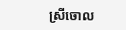ស្រីចោល